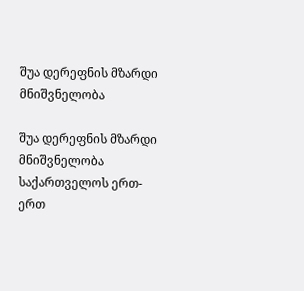შუა დერეფნის მზარდი მნიშვნელობა

შუა დერეფნის მზარდი მნიშვნელობა საქართველოს ერთ-ერთ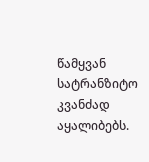წამყვან სატრანზიტო კვანძად აყალიბებს.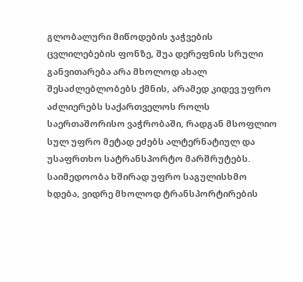გლობალური მიწოდების ჯაჭვების ცვლილებების ფონზე, შუა დერეფნის სრული განვითარება არა მხოლოდ ახალ შესაძლებლობებს ქმნის, არამედ კიდევ უფრო აძლიერებს საქართველოს როლს საერთაშორისო ვაჭრობაში, რადგან მსოფლიო სულ უფრო მეტად ეძებს ალტერნატიულ და უსაფრთხო სატრანსპორტო მარშრუტებს. საიმედოობა ხშირად უფრო საგულისხმო ხდება, ვიდრე მხოლოდ ტრანსპორტირების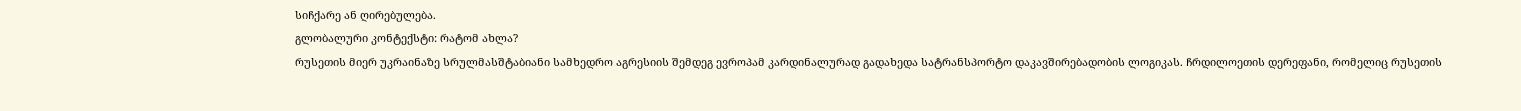სიჩქარე ან ღირებულება.
გლობალური კონტექსტი: რატომ ახლა?
რუსეთის მიერ უკრაინაზე სრულმასშტაბიანი სამხედრო აგრესიის შემდეგ ევროპამ კარდინალურად გადახედა სატრანსპორტო დაკავშირებადობის ლოგიკას. ჩრდილოეთის დერეფანი, რომელიც რუსეთის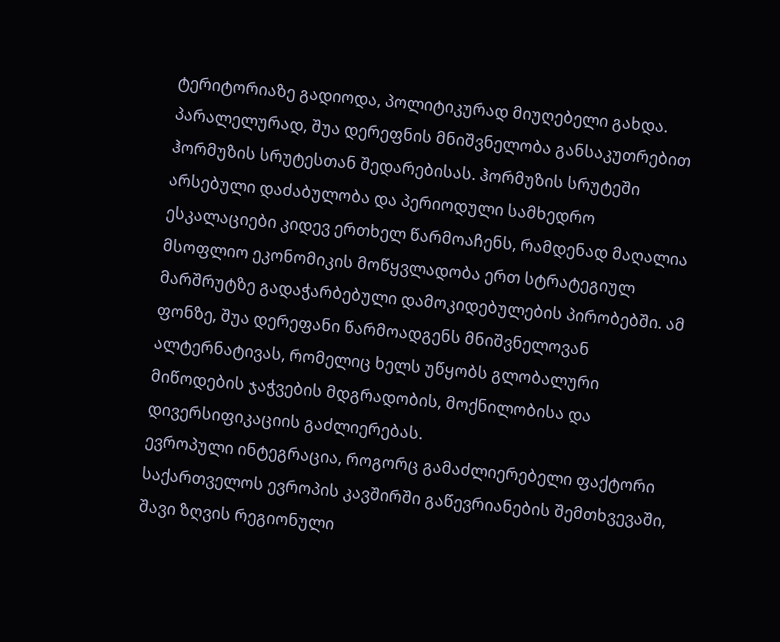ტერიტორიაზე გადიოდა, პოლიტიკურად მიუღებელი გახდა. პარალელურად, შუა დერეფნის მნიშვნელობა განსაკუთრებით ჰორმუზის სრუტესთან შედარებისას. ჰორმუზის სრუტეში არსებული დაძაბულობა და პერიოდული სამხედრო ესკალაციები კიდევ ერთხელ წარმოაჩენს, რამდენად მაღალია მსოფლიო ეკონომიკის მოწყვლადობა ერთ სტრატეგიულ მარშრუტზე გადაჭარბებული დამოკიდებულების პირობებში. ამ ფონზე, შუა დერეფანი წარმოადგენს მნიშვნელოვან ალტერნატივას, რომელიც ხელს უწყობს გლობალური მიწოდების ჯაჭვების მდგრადობის, მოქნილობისა და დივერსიფიკაციის გაძლიერებას.
ევროპული ინტეგრაცია, როგორც გამაძლიერებელი ფაქტორი
საქართველოს ევროპის კავშირში გაწევრიანების შემთხვევაში, შავი ზღვის რეგიონული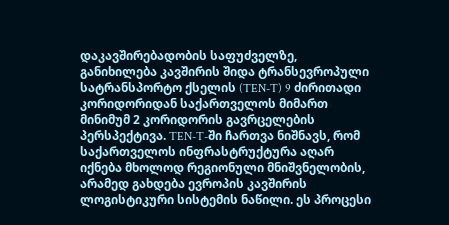დაკავშირებადობის საფუძველზე, განიხილება კავშირის შიდა ტრანსევროპული სატრანსპორტო ქსელის (TEN-T) 9 ძირითადი კორიდორიდან საქართველოს მიმართ მინიმუმ 2 კორიდორის გავრცელების პერსპექტივა. TEN-T-ში ჩართვა ნიშნავს, რომ საქართველოს ინფრასტრუქტურა აღარ იქნება მხოლოდ რეგიონული მნიშვნელობის, არამედ გახდება ევროპის კავშირის ლოგისტიკური სისტემის ნაწილი. ეს პროცესი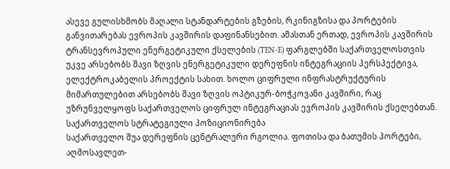ასევე გულისხმობს მაღალი სტანდარტების გზების, რკინიგზისა და პორტების განვითარებას ევროპის კავშირის დაფინანსებით. ამასთან ერთად, ევროპის კავშირის ტრანსევროპული ენერგეტიკული ქსელების (TEN-E) ფარგლებში საქართველოსთვის უკვე არსებობს შავი ზღვის ენერგეტიკული დერეფნის ინტეგრაციის პერსპექტივა, ელექტროკაბელის პროექტის სახით. ხოლო ციფრული ინფრასტრუქტურის მიმართულებით არსებობს შავი ზღვის ოპტიკურ-ბოჭკოვანი კავშირი, რაც უზრუნველყოფს საქართველოს ციფრულ ინტეგრაციას ევროპის კავშირის ქსელებთან.
საქართველოს სტრატეგიული პოზიციონირება
საქართველო შუა დერეფნის ცენტრალური რგოლია. ფოთისა და ბათუმის პორტები, აღმოსავლეთ-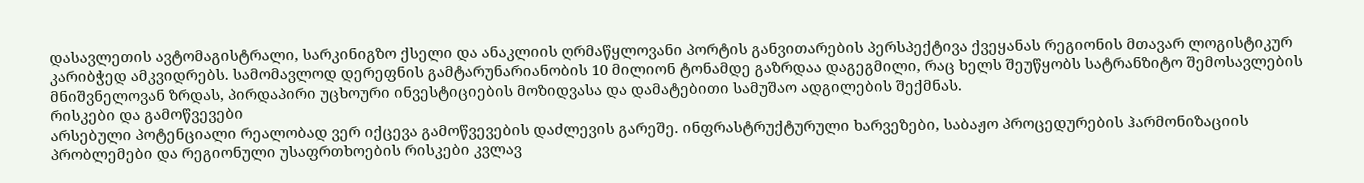დასავლეთის ავტომაგისტრალი, სარკინიგზო ქსელი და ანაკლიის ღრმაწყლოვანი პორტის განვითარების პერსპექტივა ქვეყანას რეგიონის მთავარ ლოგისტიკურ კარიბჭედ ამკვიდრებს. სამომავლოდ დერეფნის გამტარუნარიანობის 10 მილიონ ტონამდე გაზრდაა დაგეგმილი, რაც ხელს შეუწყობს სატრანზიტო შემოსავლების მნიშვნელოვან ზრდას, პირდაპირი უცხოური ინვესტიციების მოზიდვასა და დამატებითი სამუშაო ადგილების შექმნას.
რისკები და გამოწვევები
არსებული პოტენციალი რეალობად ვერ იქცევა გამოწვევების დაძლევის გარეშე. ინფრასტრუქტურული ხარვეზები, საბაჟო პროცედურების ჰარმონიზაციის პრობლემები და რეგიონული უსაფრთხოების რისკები კვლავ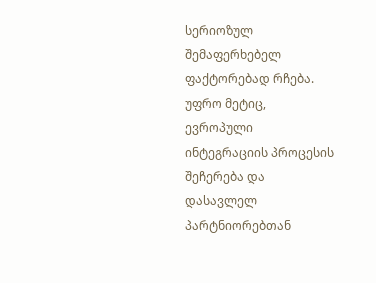სერიოზულ შემაფერხებელ ფაქტორებად რჩება. უფრო მეტიც, ევროპული ინტეგრაციის პროცესის შეჩერება და დასავლელ პარტნიორებთან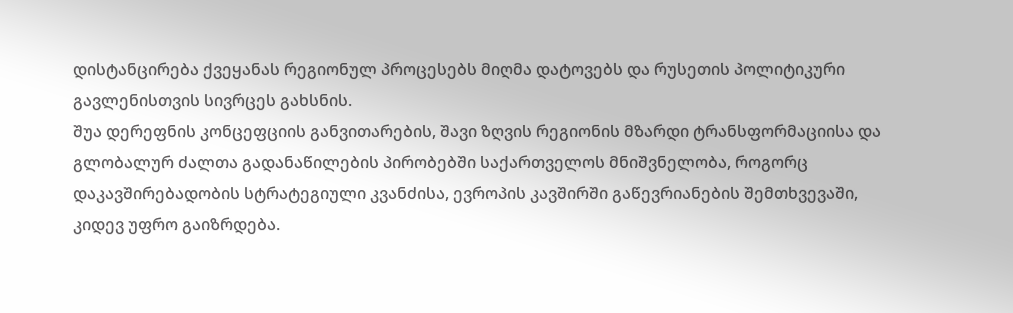დისტანცირება ქვეყანას რეგიონულ პროცესებს მიღმა დატოვებს და რუსეთის პოლიტიკური გავლენისთვის სივრცეს გახსნის.
შუა დერეფნის კონცეფციის განვითარების, შავი ზღვის რეგიონის მზარდი ტრანსფორმაციისა და გლობალურ ძალთა გადანაწილების პირობებში საქართველოს მნიშვნელობა, როგორც დაკავშირებადობის სტრატეგიული კვანძისა, ევროპის კავშირში გაწევრიანების შემთხვევაში, კიდევ უფრო გაიზრდება.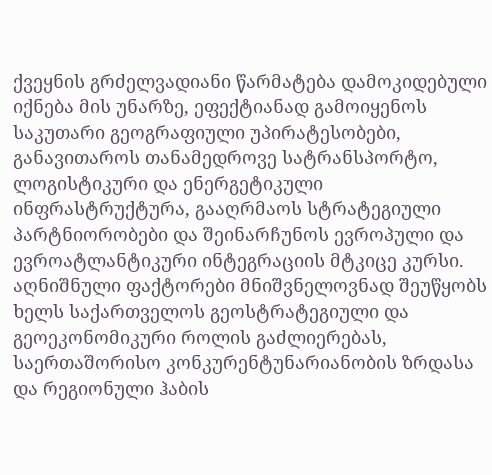ქვეყნის გრძელვადიანი წარმატება დამოკიდებული იქნება მის უნარზე, ეფექტიანად გამოიყენოს საკუთარი გეოგრაფიული უპირატესობები, განავითაროს თანამედროვე სატრანსპორტო, ლოგისტიკური და ენერგეტიკული ინფრასტრუქტურა, გააღრმაოს სტრატეგიული პარტნიორობები და შეინარჩუნოს ევროპული და ევროატლანტიკური ინტეგრაციის მტკიცე კურსი. აღნიშნული ფაქტორები მნიშვნელოვნად შეუწყობს ხელს საქართველოს გეოსტრატეგიული და გეოეკონომიკური როლის გაძლიერებას, საერთაშორისო კონკურენტუნარიანობის ზრდასა და რეგიონული ჰაბის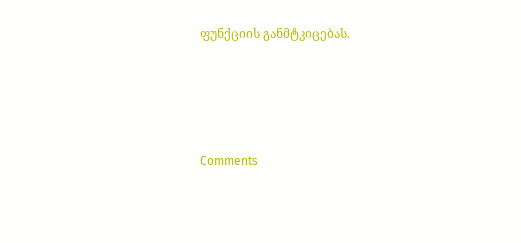ფუნქციის განმტკიცებას.




Comments